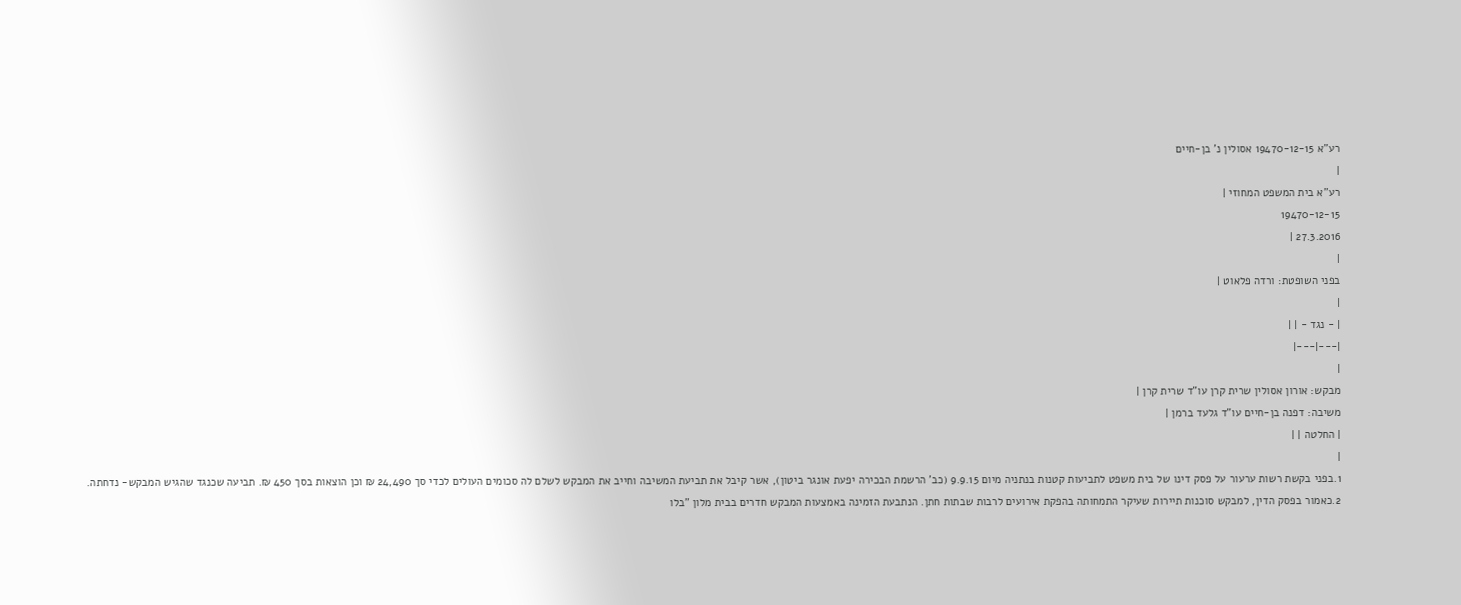רע"א 19470-12-15 אסולין נ' בן-חיים
|
רע"א בית המשפט המחוזי |
19470-12-15
27.3.2016 |
|
בפני השופטת: ורדה פלאוט |
|
| - נגד - | |
|---|---|
|
מבקש: אורון אסולין שרית קרן עו"ד שרית קרן |
משיבה: דפנה בן-חיים עו"ד גלעד ברמן |
| החלטה | |
|
1.בפני בקשת רשות ערעור על פסק דינו של בית משפט לתביעות קטנות בנתניה מיום 9.9.15 (כב' הרשמת הבכירה יפעת אונגר ביטון), אשר קיבל את תביעת המשיבה וחייב את המבקש לשלם לה סכומים העולים לכדי סך 24,490 ₪ וכן הוצאות בסך 450 ₪. תביעה שכנגד שהגיש המבקש- נדחתה.
2.כאמור בפסק הדין, למבקש סוכנות תיירות שעיקר התמחותה בהפקת אירועים לרבות שבתות חתן. הנתבעת הזמינה באמצעות המבקש חדרים בבית מלון "בלו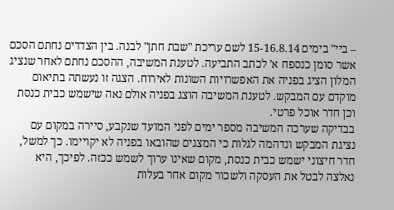– ביי" בימים 15-16.8.14 לשם עריכת "שבת חתן" לבנה. בין הצדדים נחתם הסכם אשר סומן כנספח א' לכתב התביעה. לטענת המשיבה, ההסכם נחתם לאחר שנציג המלון הציג בפניה את האפשרויות השונות לאירוח. הצגה זו נעשתה בתיאום מוקדם עם המבקש. לטענת המשיבה הוצג בפניה אולם נאה שישמש כבית כנסת וכן חדר אוכל פרטי.
בבדיקה שערכה המשיבה מספר ימים לפני המועד שנקבע, סיירה במקום עם נציגת המבקש ונדהמה לגלות כי המצגים שהובאו בפניה לא יקויימו. כך למשל, חדר חיצוני ישמש כבית כנסת, מקום שאינו ערוך לשמש ככזה. לפיכך, היא נאלצה לבטל את העסקה ולשכור מקום אחר בעלות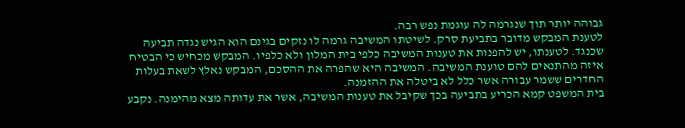גבוהה יותר תוך שנגרמה לה עוגמת נפש רבה.
לטענת המבקש מדובר בתביעת סרק. לשיטתו המשיבה גרמה לו נזקים בגינם הוא הגיש נגדה תביעה שכנגד. לטענתו, יש להפנות את טענות המשיבה כלפי בית המלון ולא כלפיו. המבקש מכחיש כי הבטיח איזה מהתנאים להם טוענת המשיבה. המשיבה היא שהפרה את ההסכם, המבקש נאלץ לשאת בעלות החדרים ששמר עבורה אשר כלל לא ביטלה את ההזמנה.
בית המשפט קמא הכריע בתביעה בכך שקיבל את טענות המשיבה, אשר את עדותה מצא מהימנה. נקבע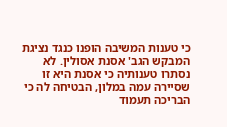כי טענות המשיבה הופנו כנגד נציגת המבקש הגב' אסנת אסולין. לא נסתרו טענותיה כי אסנת היא זו שסיירה עמה במלון, הבטיחה לה כי הבריכה תעמוד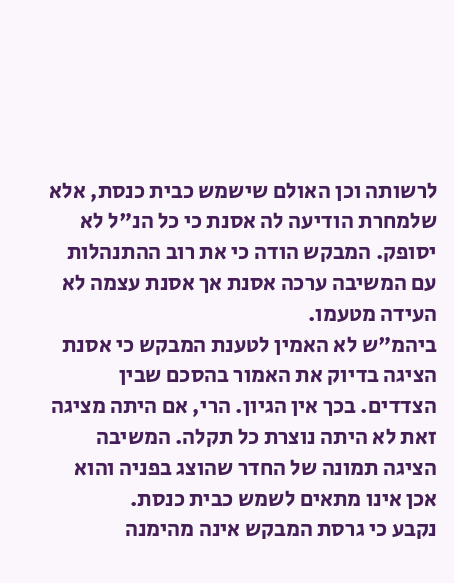לרשותה וכן האולם שישמש כבית כנסת, אלא שלמחרת הודיעה לה אסנת כי כל הנ"ל לא יסופק. המבקש הודה כי את רוב ההתנהלות עם המשיבה ערכה אסנת אך אסנת עצמה לא העידה מטעמו.
ביהמ"ש לא האמין לטענת המבקש כי אסנת הציגה בדיוק את האמור בהסכם שבין הצדדים. בכך אין הגיון. הרי, אם היתה מציגה זאת לא היתה נוצרת כל תקלה. המשיבה הציגה תמונה של החדר שהוצג בפניה והוא אכן אינו מתאים לשמש כבית כנסת.
נקבע כי גרסת המבקש אינה מהימנה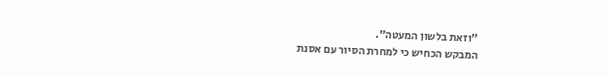"וזאת בלשון המעטה".
המבקש הכחיש כי למחרת הסיור עם אסנת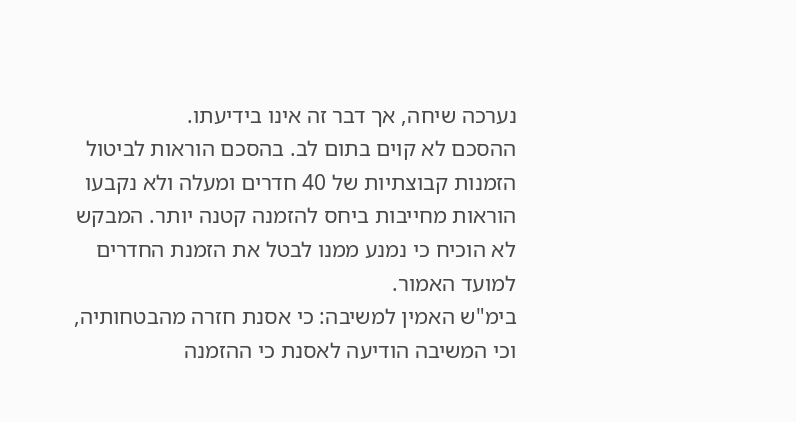נערכה שיחה, אך דבר זה אינו בידיעתו.
ההסכם לא קוים בתום לב. בהסכם הוראות לביטול הזמנות קבוצתיות של 40 חדרים ומעלה ולא נקבעו הוראות מחייבות ביחס להזמנה קטנה יותר. המבקש לא הוכיח כי נמנע ממנו לבטל את הזמנת החדרים למועד האמור.
בימ"ש האמין למשיבה: כי אסנת חזרה מהבטחותיה, וכי המשיבה הודיעה לאסנת כי ההזמנה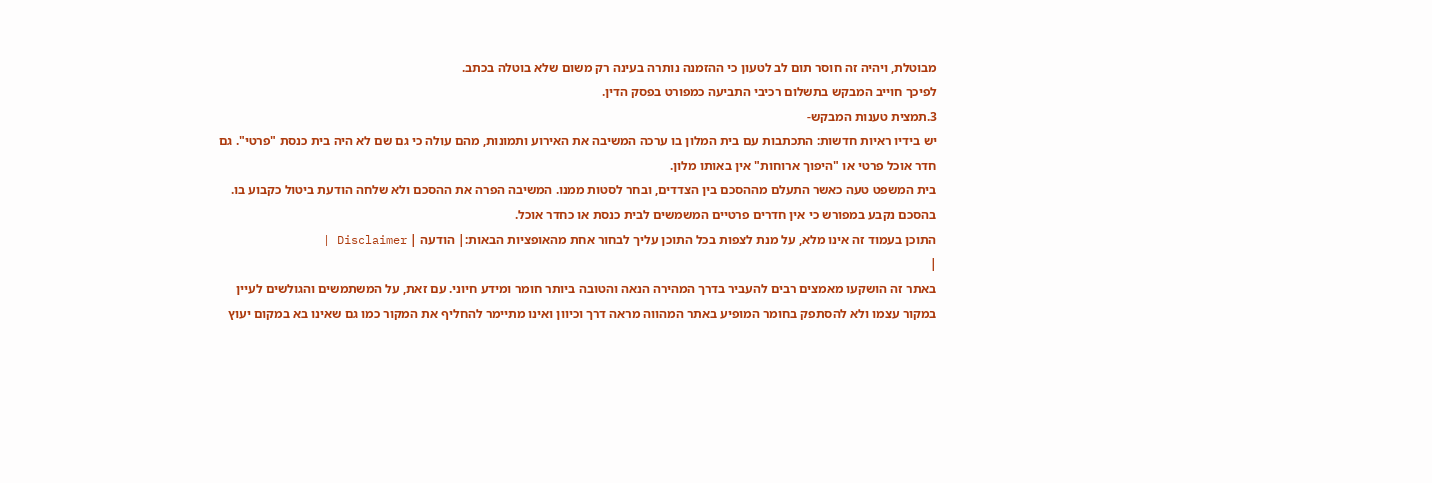מבוטלת, ויהיה זה חוסר תום לב לטעון כי ההזמנה נותרה בעינה רק משום שלא בוטלה בכתב.
לפיכך חוייב המבקש בתשלום רכיבי התביעה כמפורט בפסק הדין.
3.תמצית טענות המבקש-
יש בידיו ראיות חדשות: התכתבות עם בית המלון בו ערכה המשיבה את האירוע ותמונות, מהם עולה כי גם שם לא היה בית כנסת "פרטי". גם חדר אוכל פרטי או "היפוך ארוחות" אין באותו מלון.
בית המשפט טעה כאשר התעלם מההסכם בין הצדדים, ובחר לסטות ממנו. המשיבה הפרה את ההסכם ולא שלחה הודעת ביטול כקבוע בו.
בהסכם נקבע במפורש כי אין חדרים פרטיים המשמשים לבית כנסת או כחדר אוכל.
התוכן בעמוד זה אינו מלא, על מנת לצפות בכל התוכן עליך לבחור אחת מהאופציות הבאות:| הודעה | Disclaimer |
|
באתר זה הושקעו מאמצים רבים להעביר בדרך המהירה הנאה והטובה ביותר חומר ומידע חיוני. עם זאת, על המשתמשים והגולשים לעיין במקור עצמו ולא להסתפק בחומר המופיע באתר המהווה מראה דרך וכיוון ואינו מתיימר להחליף את המקור כמו גם שאינו בא במקום יעוץ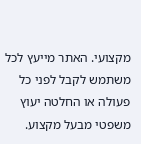מקצועי. האתר מייעץ לכל משתמש לקבל לפני כל פעולה או החלטה יעוץ משפטי מבעל מקצוע.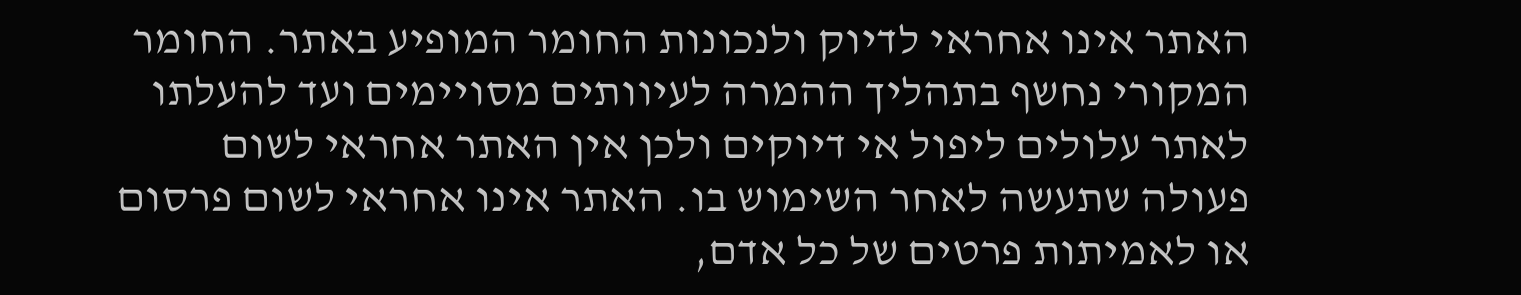האתר אינו אחראי לדיוק ולנכונות החומר המופיע באתר. החומר המקורי נחשף בתהליך ההמרה לעיוותים מסויימים ועד להעלתו לאתר עלולים ליפול אי דיוקים ולכן אין האתר אחראי לשום פעולה שתעשה לאחר השימוש בו. האתר אינו אחראי לשום פרסום או לאמיתות פרטים של כל אדם,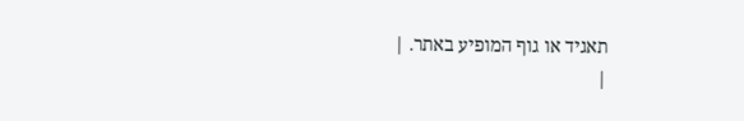תאגיד או גוף המופיע באתר. |
|